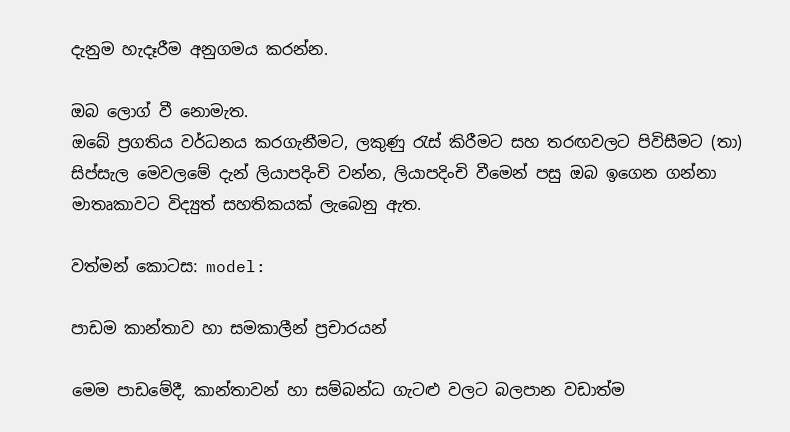දැනුම හැදෑරීම අනුගමය කරන්න.

ඔබ ලොග් වී නොමැත.
ඔබේ ප්‍රගතිය වර්ධනය කරගැනීමට, ලකුණු රැස් කිරීමට සහ තරඟවලට පිවිසීමට (තා) සිප්සැල මෙවලමේ දැන් ලියාපදිංචි වන්න, ලියාපදිංචි වීමෙන් පසු ඔබ ඉගෙන ගන්නා මාතෘකාවට විද්‍යුත් සහතිකයක් ලැබෙනු ඇත.

වත්මන් කොටස: model:

පාඩම කාන්තාව හා සමකාලීන් ප්‍රචාරයන්

මෙම පාඩමේදී, කාන්තාවන් හා සම්බන්ධ ගැටළු වලට බලපාන වඩාත්ම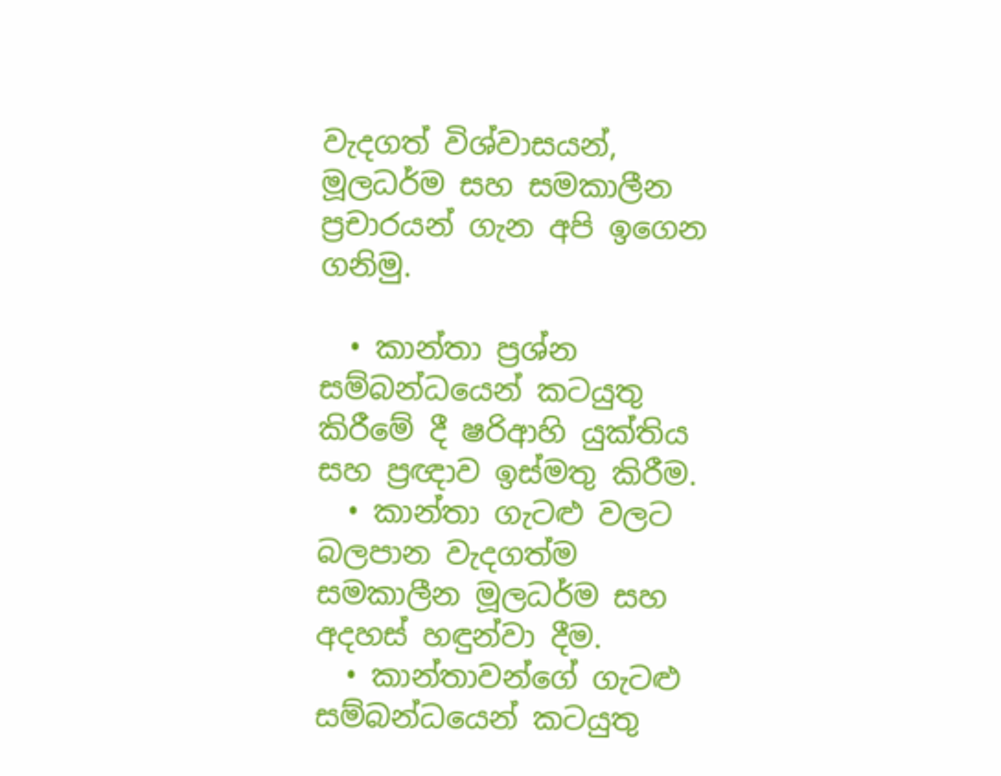වැදගත් විශ්වාසයන්, මූලධර්ම සහ සමකාලීන ප්‍රචාරයන් ගැන අපි ඉගෙන ගනිමු.

  • කාන්තා ප්‍රශ්න සම්බන්ධයෙන් කටයුතු කිරීමේ දී ෂරිආහි යුක්තිය සහ ප්‍රඥාව ඉස්මතු කිරීම.
  • කාන්තා ගැටළු වලට බලපාන වැදගත්ම සමකාලීන මූලධර්ම සහ අදහස් හඳුන්වා දීම.
  • කාන්තාවන්ගේ ගැටළු සම්බන්ධයෙන් කටයුතු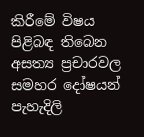කිරීමේ විෂය පිළිබඳ තිබෙන අසත්‍ය ප්‍රචාරවල සමහර දෝෂයන් පැහැදිලි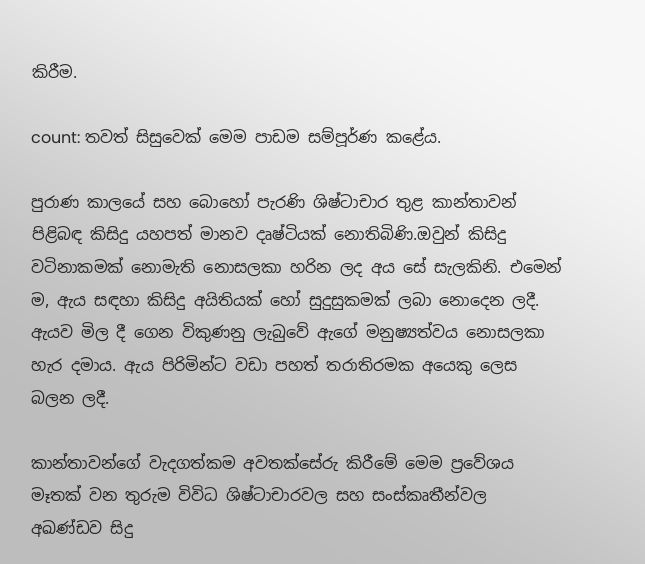කිරීම.

count: තවත් සිසුවෙක් මෙම පාඩම සම්පූර්ණ කළේය.

පුරාණ කාලයේ සහ බොහෝ පැරණි ශිෂ්ටාචාර තුළ කාන්තාවන් පිළිබඳ කිසිදු යහපත් මානව දෘෂ්ටියක් නොතිබිණි.ඔවුන් කිසිදු වටිනාකමක් නොමැති නොසලකා හරින ලද අය සේ සැලකිනි. එමෙන් ම, ඇය සඳහා කිසිදු අයිතියක් හෝ සුදුසුකමක් ලබා නොදෙන ලදී. ඇයව මිල දී ගෙන විකුණනු ලැබුවේ ඇගේ මනුෂ්‍යත්වය නොසලකා හැර දමාය. ඇය පිරිමින්ට වඩා පහත් තරාතිරමක අයෙකු ලෙස බලන ලදී.

කාන්තාවන්ගේ වැදගත්කම අවතක්සේරු කිරීමේ මෙම ප්‍රවේශය මෑතක් වන තුරුම විවිධ ශිෂ්ටාචාරවල සහ සංස්කෘතීන්වල අඛණ්ඩව සිදු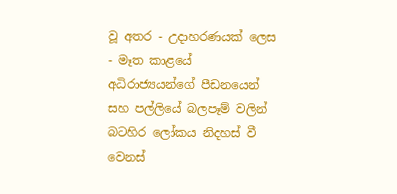වූ අතර - උදාහරණයක් ලෙස - මෑත කාළයේ අධිරාජ්‍යයන්ගේ පීඩනයෙන් සහ පල්ලියේ බලපෑම් වලින් බටහිර ලෝකය නිදහස් වී වෙනස්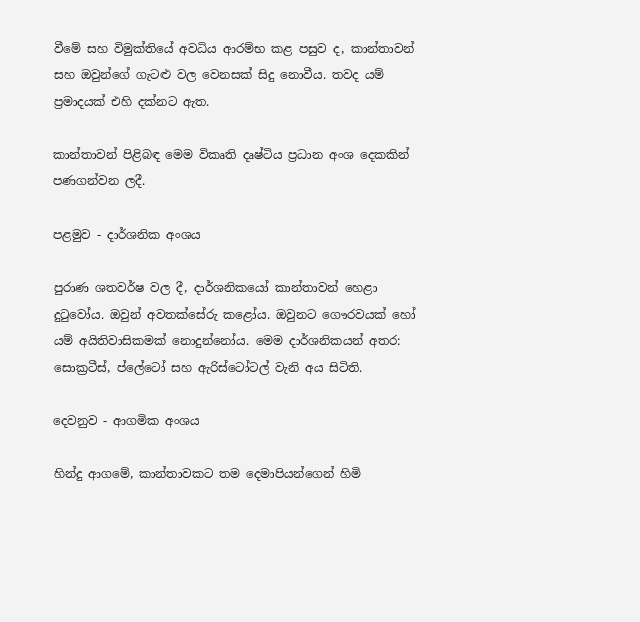වීමේ සහ විමුක්තියේ අවධිය ආරම්භ කළ පසුව ද, කාන්තාවන් සහ ඔවුන්ගේ ගැටළු වල වෙනසක් සිදු නොවීය. තවද යම් ප්‍රමාදයක් එහි දක්නට ඇත.

කාන්තාවන් පිළිබඳ මෙම විකෘති දෘෂ්ටිය ප්‍රධාන අංශ දෙකකින් පණගන්වන ලදී.

පළමුව - දාර්ශනික අංශය

පුරාණ ශතවර්ෂ වල දී, දාර්ශනිකයෝ කාන්තාවන් හෙළා දුටුවෝය. ඔවුන් අවතක්සේරු කළෝය. ඔවුනට ගෞරවයක් හෝ යම් අයිතිවාසිකමක් නොදුන්නෝය. මෙම දාර්ශනිකයන් අතර: සොක්‍රටීස්, ප්ලේටෝ සහ ඇරිස්ටෝටල් වැනි අය සිටිති.

දෙවනුව - ආගමික අංශය

හින්දු ආගමේ, කාන්තාවකට තම දෙමාපියන්ගෙන් හිමි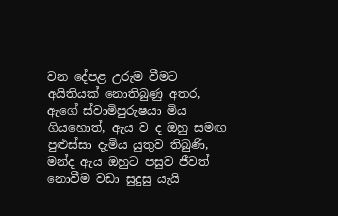වන දේපළ උරුම වීමට අයිතියක් නොතිබුණු අතර, ඇගේ ස්වාමිපුරුෂයා මිය ගියහොත්, ඇය ව ද ඔහු සමඟ පුළුස්සා දැමිය යුතුව තිබුණි, මන්ද ඇය ඔහුට පසුව ජීවත් නොවීම වඩා සුදුසු යැයි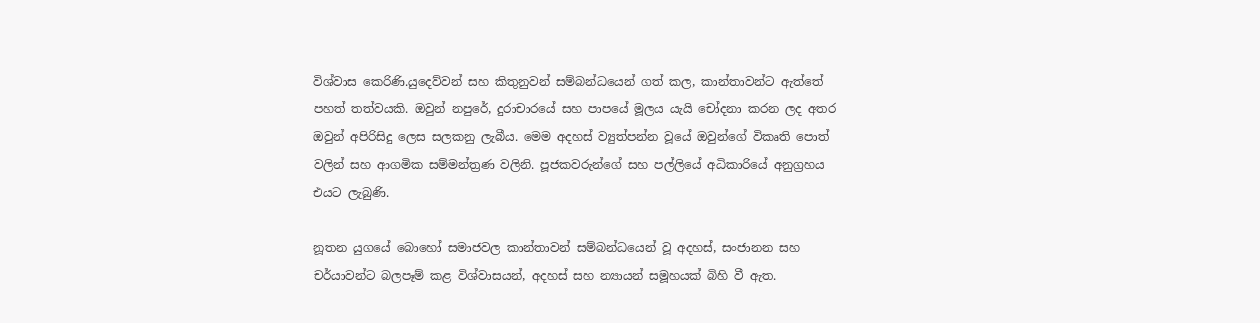විශ්වාස කෙරිණි.යුදෙව්වන් සහ කිතුනුවන් සම්බන්ධයෙන් ගත් කල, කාන්තාවන්ට ඇත්තේ පහත් තත්වයකි. ඔවුන් නපුරේ, දුරාචාරයේ සහ පාපයේ මූලය යැයි චෝදනා කරන ලද අතර ඔවුන් අපිරිසිදු ලෙස සලකනු ලැබීය. මෙම අදහස් ව්‍යුත්පන්න වූයේ ඔවුන්ගේ විකෘති පොත් වලින් සහ ආගමික සම්මන්ත්‍රණ වලිනි. පූජකවරුන්ගේ සහ පල්ලියේ අධිකාරියේ අනුග්‍රහය එයට ලැබුණි.

නූතන යුගයේ බොහෝ සමාජවල කාන්තාවන් සම්බන්ධයෙන් වූ අදහස්, සංජානන සහ චර්යාවන්ට බලපෑම් කළ විශ්වාසයන්, අදහස් සහ න්‍යායන් සමූහයක් බිහි වී ඇත.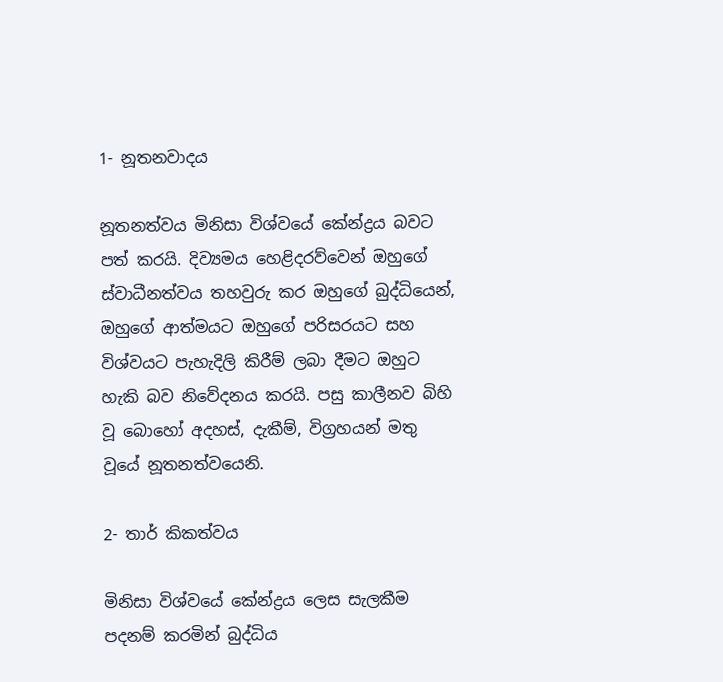1- නූතනවාදය

නූතනත්වය මිනිසා විශ්වයේ කේන්ද්‍රය බවට පත් කරයි. දිව්‍යමය හෙළිදරව්වෙන් ඔහුගේ ස්වාධීනත්වය තහවුරු කර ඔහුගේ බුද්ධියෙන්, ඔහුගේ ආත්මයට ඔහුගේ පරිසරයට සහ විශ්වයට පැහැදිලි කිරීම් ලබා දීමට ඔහුට හැකි බව නිවේදනය කරයි. පසු කාලීනව බිහි වූ බොහෝ අදහස්, දැකීම්, විග්‍රහයන් මතු වූයේ නූතනත්වයෙනි.

2- තාර් කිකත්වය

මිනිසා විශ්වයේ කේන්ද්‍රය ලෙස සැලකීම පදනම් කරමින් බුද්ධිය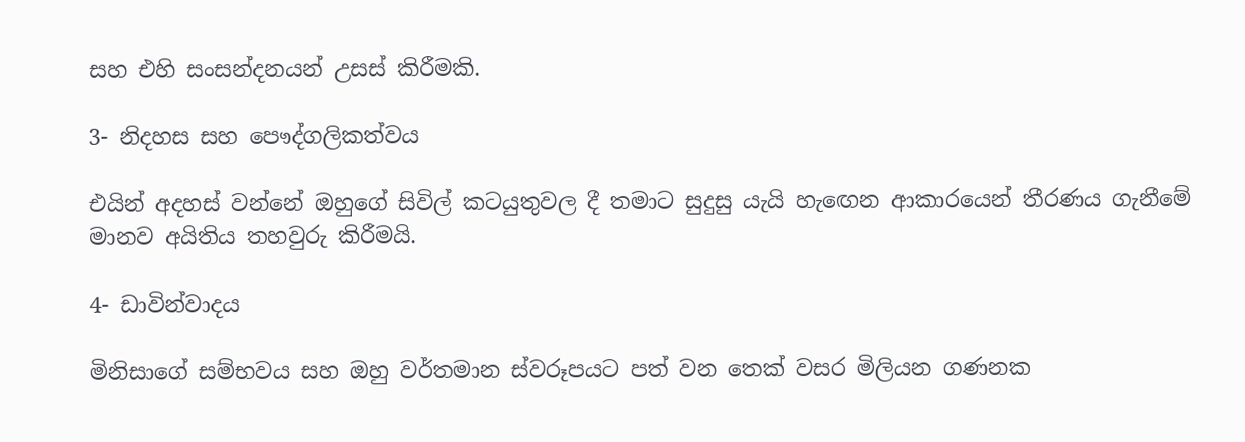සහ එහි සංසන්දනයන් උසස් කිරීමකි.

3- නිදහස සහ පෞද්ගලිකත්වය

එයින් අදහස් වන්නේ ඔහුගේ සිවිල් කටයුතුවල දී තමාට සුදුසු යැයි හැඟෙන ආකාරයෙන් තීරණය ගැනීමේ මානව අයිතිය තහවුරු කිරීමයි.

4- ඩාවින්වාදය

මිනිසාගේ සම්භවය සහ ඔහු වර්තමාන ස්වරූපයට පත් වන තෙක් වසර මිලියන ගණනක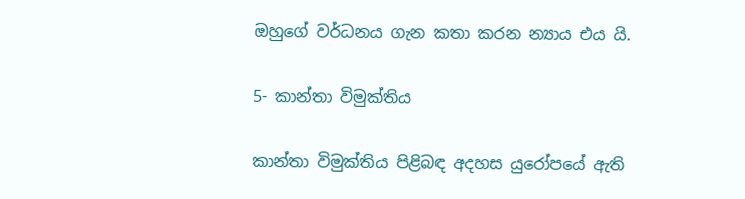ඔහුගේ වර්ධනය ගැන කතා කරන න්‍යාය එය යි.

5- කාන්තා විමුක්තිය

කාන්තා විමුක්තිය පිළිබඳ අදහස යුරෝපයේ ඇති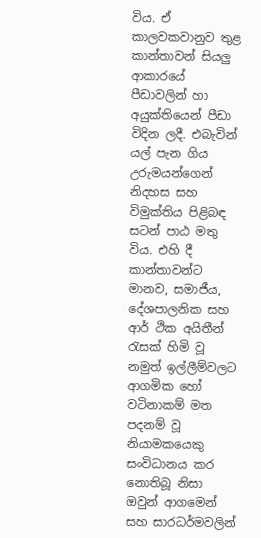විය. ඒ කාලවකවානුව තුළ කාන්තාවන් සියලු ආකාරයේ පීඩාවලින් හා අයුක්තියෙන් පීඩා විදින ලදී. එබැවින් යල් පැන ගිය උරුමයන්ගෙන් නිදහස සහ විමුක්තිය පිළිබඳ සටන් පාඨ මතු විය. එහි දී කාන්තාවන්ට මානව, සමාජීය, දේශපාලනික සහ ආර් ථික අයිතීන් රැසක් හිමි වූ නමුත් ඉල්ලීම්වලට ආගමික හෝ වටිනාකම් මත පදනම් වූ නියාමකයෙකු සංවිධානය කර නොතිබූ නිසා ඔවුන් ආගමෙන් සහ සාරධර්මවලින්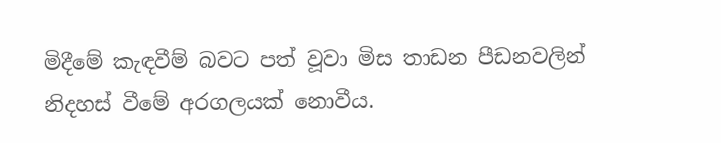මිදීමේ කැඳවීම් බවට පත් වූවා මිස තාඩන පීඩනවලින් නිදහස් වීමේ අරගලයක් නොවීය.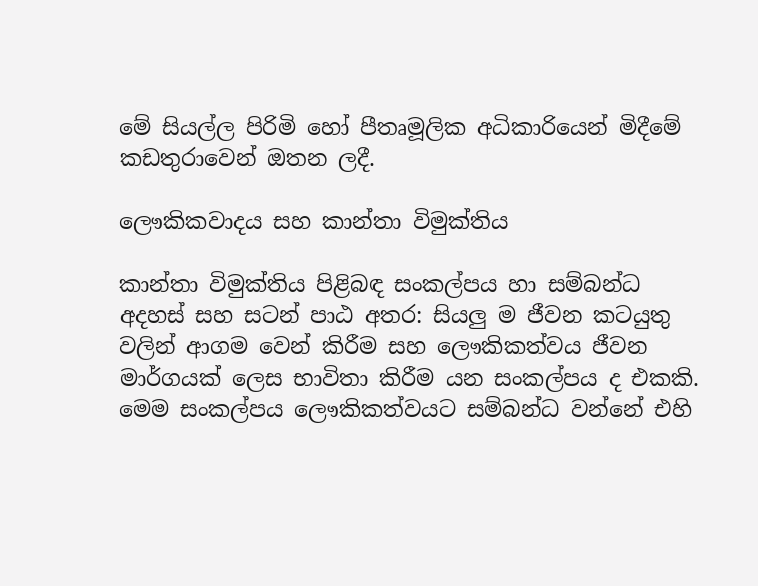මේ සියල්ල පිරිමි හෝ පීතෘමූලික අධිකාරියෙන් මිදීමේ කඩතුරාවෙන් ඔතන ලදී.

ලෞකිකවාදය සහ කාන්තා විමුක්තිය

කාන්තා විමුක්තිය පිළිබඳ සංකල්පය හා සම්බන්ධ අදහස් සහ සටන් පාඨ අතර: සියලු ම ජීවන කටයුතු වලින් ආගම වෙන් කිරීම සහ ලෞකිකත්වය ජීවන මාර්ගයක් ලෙස භාවිතා කිරීම යන සංකල්පය ද එකකි. මෙම සංකල්පය ලෞකිකත්වයට සම්බන්ධ වන්නේ එහි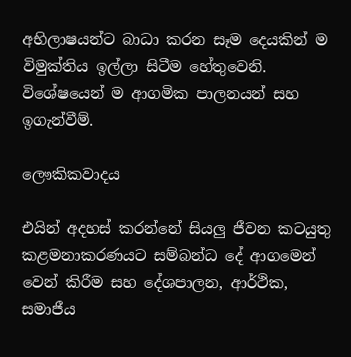අභිලාෂයන්ට බාධා කරන සෑම දෙයකින් ම විමුක්තිය ඉල්ලා සිටීම හේතුවෙනි. විශේෂයෙන් ම ආගමික පාලනයන් සහ ඉගැන්වීම්.

ලෞකිකවාදය

එයින් අදහස් කරන්නේ සියලු ජීවන කටයුතු කළමනාකරණයට සම්බන්ධ දේ ආගමෙන් වෙන් කිරීම සහ දේශපාලන, ආර්ථික, සමාජීය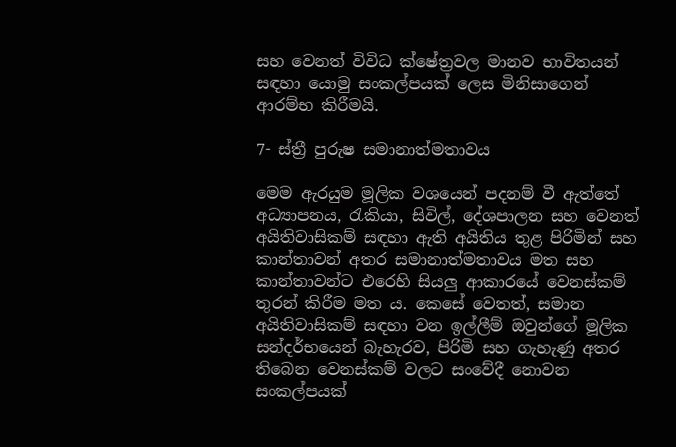සහ වෙනත් විවිධ ක්ෂේත්‍රවල මානව භාවිතයන් සඳහා යොමු සංකල්පයක් ලෙස මිනිසාගෙන් ආරම්භ කිරීමයි.

7- ස්ත්‍රී පුරුෂ සමානාත්මතාවය

මෙම ඇරයුම මූලික වශයෙන් පදනම් වී ඇත්තේ අධ්‍යාපනය, රැකියා, සිවිල්, දේශපාලන සහ වෙනත් අයිතිවාසිකම් සඳහා ඇති අයිතිය තුළ පිරිමින් සහ කාන්තාවන් අතර සමානාත්මතාවය මත සහ කාන්තාවන්ට එරෙහි සියලු ආකාරයේ වෙනස්කම් තුරන් කිරීම මත ය. කෙසේ වෙතත්, සමාන අයිතිවාසිකම් සඳහා වන ඉල්ලීම් ඔවුන්ගේ මූලික සන්දර්භයෙන් බැහැරව, පිරිමි සහ ගැහැණු අතර තිබෙන වෙනස්කම් වලට සංවේදී නොවන සංකල්පයක්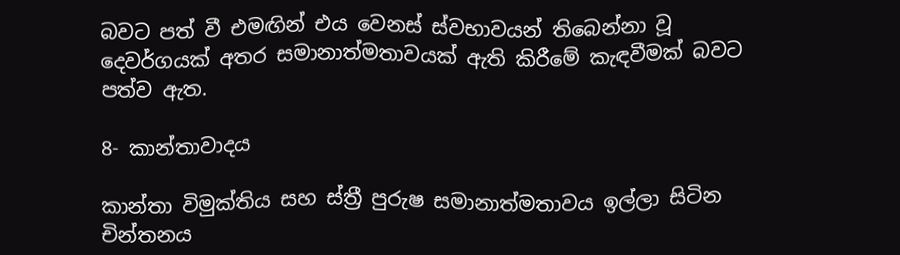බවට පත් වී එමඟින් එය වෙනස් ස්වභාවයන් තිබෙන්නා වූ දෙවර්ගයක් අතර සමානාත්මතාවයක් ඇති කිරීමේ කැඳවීමක් බවට පත්ව ඇත.

8- කාන්තාවාදය

කාන්තා විමුක්තිය සහ ස්ත්‍රී පුරුෂ සමානාත්මතාවය ඉල්ලා සිටින චින්තනය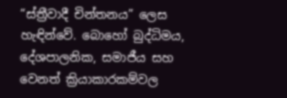“ස්ත්‍රීවාදී චින්තනය” ලෙස හැඳින්වේ. බොහෝ බුද්ධිමය, දේශපාලනික, සමාජීය සහ වෙනත් ක්‍රියාකාරකම්වල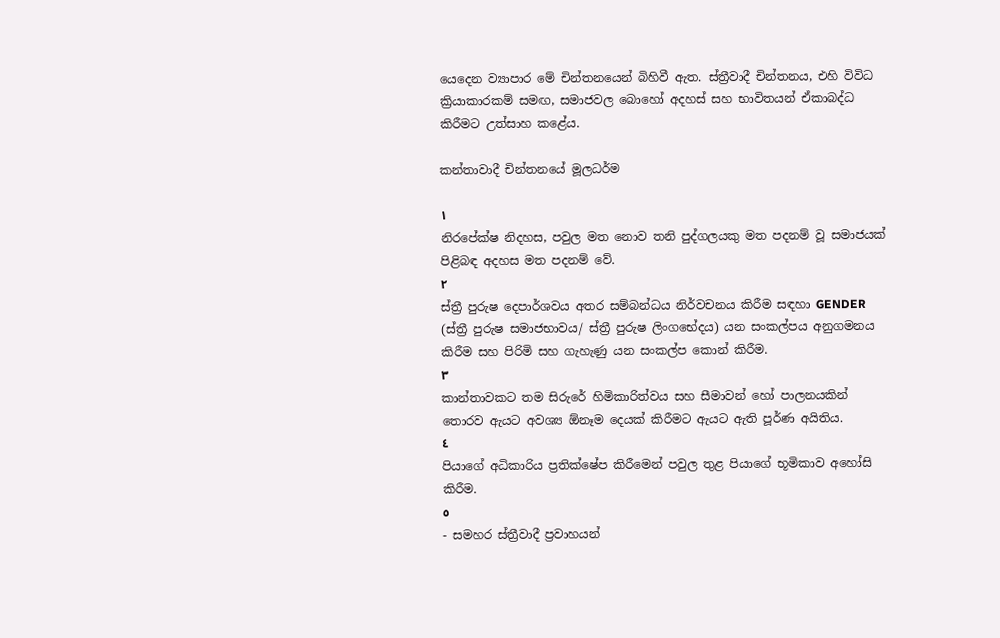යෙදෙන ව්‍යාපාර මේ චින්තනයෙන් බිහිවී ඇත. ස්ත්‍රීවාදී චින්තනය, එහි විවිධ ක්‍රියාකාරකම් සමඟ, සමාජවල බොහෝ අදහස් සහ භාවිතයන් ඒකාබද්ධ කිරීමට උත්සාහ කළේය.

කන්තාවාදී චින්තනයේ මූලධර්ම

١
නිරපේක්ෂ නිදහස, පවුල මත නොව තනි පුද්ගලයකු මත පදනම් වූ සමාජයක් පිළිබඳ අදහස මත පදනම් වේ.
٢
ස්ත්‍රී පුරුෂ දෙපාර්ශවය අතර සම්බන්ධය නිර්වචනය කිරීම සඳහා GENDER (ස්ත්‍රී පුරුෂ සමාජභාවය/ ස්ත්‍රී පුරුෂ ලිංගභේදය) යන සංකල්පය අනුගමනය කිරීම සහ පිරිමි සහ ගැහැණු යන සංකල්ප කොන් කිරීම.
٣
කාන්තාවකට තම සිරුරේ හිමිකාරිත්වය සහ සීමාවන් හෝ පාලනයකින් තොරව ඇයට අවශ්‍ය ඕනෑම දෙයක් කිරීමට ඇයට ඇති පූර්ණ අයිතිය.
٤
පියාගේ අධිකාරිය ප්‍රතික්ෂේප කිරීමෙන් පවුල තුළ පියාගේ භූමිකාව අහෝසි කිරීම.
٥
- සමහර ස්ත්‍රීවාදී ප්‍රවාහයන්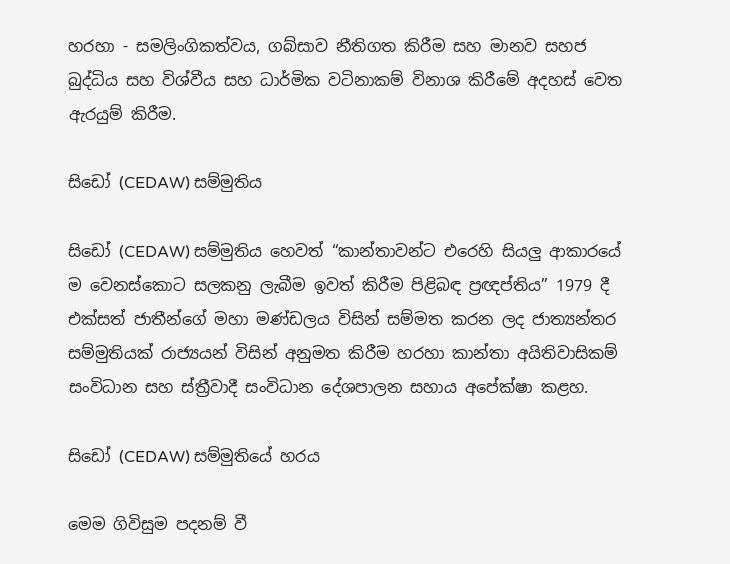හරහා - සමලිංගිකත්වය, ගබ්සාව නීතිගත කිරීම සහ මානව සහජ බුද්ධිය සහ විශ්වීය සහ ධාර්මික වටිනාකම් විනාශ කිරීමේ අදහස් වෙත ඇරයුම් කිරීම.

සිඩෝ (CEDAW) සම්මුතිය

සිඩෝ (CEDAW) සම්මුතිය හෙවත් “කාන්තාවන්ට එරෙහි සියලු ආකාරයේ ම වෙනස්කොට සලකනු ලැබීම ඉවත් කිරීම පිළිබඳ ප්‍රඥප්තිය” 1979 දී එක්සත් ජාතීන්ගේ මහා මණ්ඩලය විසින් සම්මත කරන ලද ජාත්‍යන්තර සම්මුතියක් රාජ්‍යයන් විසින් අනුමත කිරීම හරහා කාන්තා අයිතිවාසිකම් සංවිධාන සහ ස්ත්‍රීවාදී සංවිධාන දේශපාලන සහාය අපේක්ෂා කළහ.

සිඩෝ (CEDAW) සම්මුතියේ හරය

මෙම ගිවිසුම පදනම් වී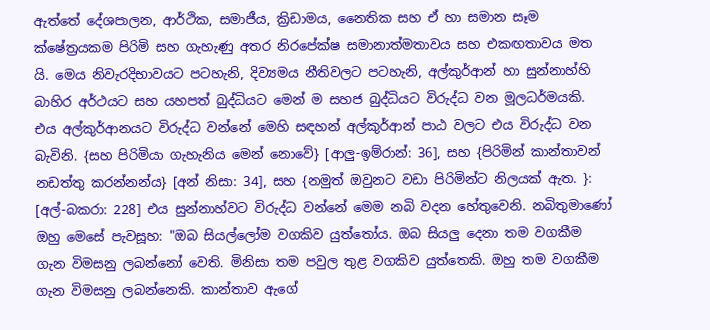ඇත්තේ දේශපාලන, ආර්ථික, සමාජීය, ක්‍රිඩාමය, නෛතික සහ ඒ හා සමාන සෑම ක්ෂේත්‍රයකම පිරිමි සහ ගැහැණු අතර නිරපේක්ෂ සමානාත්මතාවය සහ එකඟතාවය මත යි. මෙය නිවැරදිභාවයට පටහැනි, දිව්‍යමය නීතිවලට පටහැනි, අල්කුර්ආන් හා සුන්නාහ්හි බාහිර අර්ථයට සහ යහපත් බුද්ධියට මෙන් ම සහජ බුද්ධියට විරුද්ධ වන මූලධර්මයකි. එය අල්කුර්ආනයට විරුද්ධ වන්නේ මෙහි සඳහන් අල්කුර්ආන් පාඨ වලට එය විරුද්ධ වන බැවිනි. {සහ පිරිමියා ගැහැනිය මෙන් නොවේ} [ආලු-ඉම්රාන්: 36], සහ {පිරිමින් කාන්තාවන් නඩත්තු කරන්නන්ය} [අන් නිසා: 34], සහ {නමුත් ඔවුනට වඩා පිරිමින්ට නිලයක් ඇත. }: [අල්-බකරා: 228] එය සුන්නාහ්වට විරුද්ධ වන්නේ මෙම නබි වදන හේතුවෙනි. නබිතුමාණෝ ඔහු මෙසේ පැවසූහ: "ඔබ සියල්ලෝම වගකිව යුත්තෝය. ඔබ සියලු දෙනා තම වගකීම ගැන විමසනු ලබන්නෝ වෙති. මිනිසා තම පවුල තුළ වගකිව යුත්තෙකි. ඔහු තම වගකීම ගැන විමසනු ලබන්නෙකි. කාන්තාව ඇගේ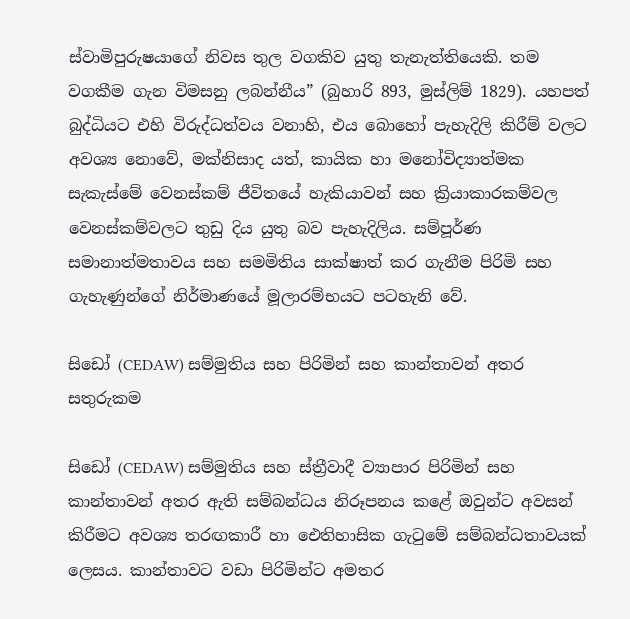ස්වාමිපුරුෂයාගේ නිවස තුල වගකිව යුතු තැනැත්තියෙකි. තම වගකීම ගැන විමසනු ලබන්නීය” (බුහාරි 893, මුස්ලිම් 1829). යහපත් බුද්ධියට එහි විරුද්ධත්වය වනාහි, එය බොහෝ පැහැදිලි කිරීම් වලට අවශ්‍ය නොවේ, මක්නිසාද යත්, කායික හා මනෝවිද්‍යාත්මක සැකැස්මේ වෙනස්කම් ජීවිතයේ හැකියාවන් සහ ක්‍රියාකාරකම්වල වෙනස්කම්වලට තුඩු දිය යුතු බව පැහැදිලිය. සම්පූර්ණ සමානාත්මතාවය සහ සමමිතිය සාක්ෂාත් කර ගැනීම පිරිමි සහ ගැහැණුන්ගේ නිර්මාණයේ මූලාරම්භයට පටහැනි වේ.

සිඩෝ (CEDAW) සම්මුතිය සහ පිරිමින් සහ කාන්තාවන් අතර සතුරුකම

සිඩෝ (CEDAW) සම්මුතිය සහ ස්ත්‍රීවාදී ව්‍යාපාර පිරිමින් සහ කාන්තාවන් අතර ඇති සම්බන්ධය නිරූපනය කළේ ඔවුන්ට අවසන් කිරීමට අවශ්‍ය තරඟකාරී හා ඓතිහාසික ගැටුමේ සම්බන්ධතාවයක් ලෙසය. කාන්තාවට වඩා පිරිමින්ට අමතර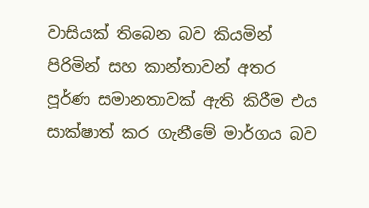වාසියක් තිබෙන බව කියමින් පිරිමින් සහ කාන්තාවන් අතර පූර්ණ සමානතාවක් ඇති කිරීම එය සාක්ෂාත් කර ගැනීමේ මාර්ගය බව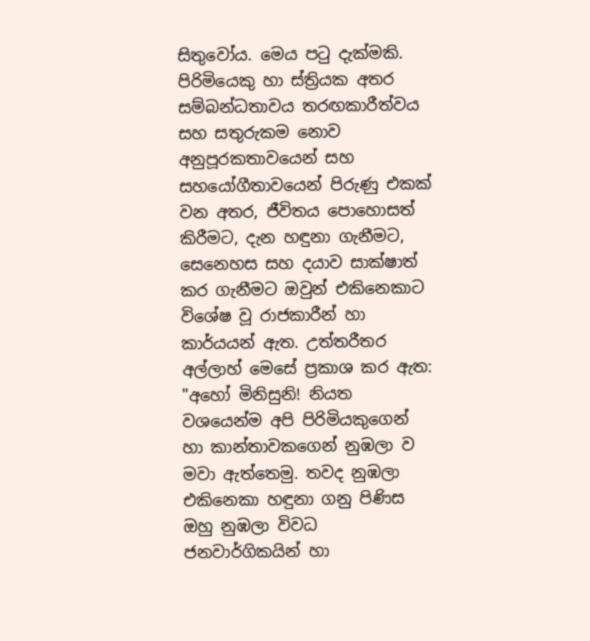සිතුවෝය. මෙය පටු දැක්මකි. පිරිමියෙකු හා ස්ත්‍රියක අතර සම්බන්ධතාවය තරඟකාරීත්වය සහ සතුරුකම නොව අනුපූරකතාවයෙන් සහ සහයෝගීතාවයෙන් පිරුණු එකක් වන අතර, ජීවිතය පොහොසත් කිරීමට, දැන හඳුනා ගැනීමට, සෙනෙහස සහ දයාව සාක්ෂාත් කර ගැනීමට ඔවුන් එකිනෙකාට විශේෂ වූ රාජකාරීන් හා කාර්යයන් ඇත. උත්තරීතර අල්ලාහ් මෙසේ ප්‍රකාශ කර ඇත: "අහෝ මිනිසුනි! නියත වශයෙන්ම අපි පිරිමියකුගෙන් හා කාන්තාවකගෙන් නුඹලා ව මවා ඇත්තෙමු. තවද නුඹලා එකිනෙකා හඳුනා ගනු පිණිස ඔහු නුඹලා විවධ ජනවාර්ගිකයින් හා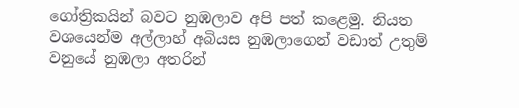ගෝත්‍රිකයින් බවට නුඹලාව අපි පත් කළෙමු. නියත වශයෙන්ම අල්ලාහ් අබියස නුඹලාගෙන් වඩාත් උතුම් වනුයේ නුඹලා අතරින්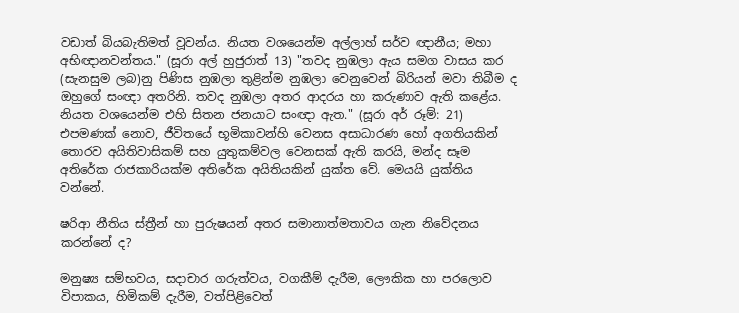වඩාත් බියබැතිමත් වූවන්ය. නියත වශයෙන්ම අල්ලාහ් සර්ව ඥානීය; මහා අභිඥානවන්තය." (සූරා අල් හුජුරාත් 13) "තවද නුඹලා ඇය සමග වාසය කර (සැනසුම ලබ)නු පිණිස නුඹලා තුළින්ම නුඹලා වෙනුවෙන් බිරියන් මවා තිබීම ද ඔහුගේ සංඥා අතරිනි. තවද නුඹලා අතර ආදරය හා කරුණාව ඇති කළේය. නියත වශයෙන්ම එහි සිතන ජනයාට සංඥා ඇත." (සූරා අර් රූම්: 21) එපමණක් නොව, ජීවිතයේ භූමිකාවන්හි වෙනස අසාධාරණ හෝ අගතියකින් තොරව අයිතිවාසිකම් සහ යුතුකම්වල වෙනසක් ඇති කරයි, මන්ද සෑම අතිරේක රාජකාරියක්ම අතිරේක අයිතියකින් යුක්ත වේ. මෙයයි යුක්තිය වන්නේ.

ෂරිආ නීතිය ස්ත්‍රීන් හා පුරුෂයන් අතර සමානාත්මතාවය ගැන නිවේදනය කරන්නේ ද?

මනුෂ්‍ය සම්භවය, සදාචාර ගරුත්වය, වගකීම් දැරීම, ලෞකික හා පරලොව විපාකය, හිමිකම් දැරීම, වත්පිළිවෙත්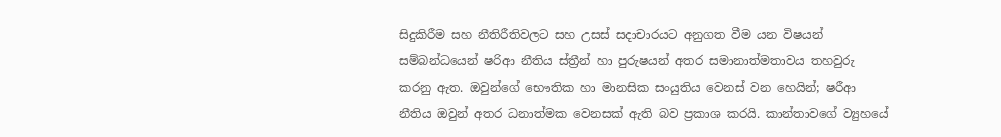සිදුකිරීම සහ නීතිරීතිවලට සහ උසස් සදාචාරයට අනුගත වීම යන විෂයන් සම්බන්ධයෙන් ෂරිආ නීතිය ස්ත්‍රීන් හා පුරුෂයන් අතර සමානාත්මතාවය තහවුරු කරනු ඇත. ඔවුන්ගේ භෞතික හා මානසික සංයුතිය වෙනස් වන හෙයින්; ෂරීආ නීතිය ඔවුන් අතර ධනාත්මක වෙනසක් ඇති බව ප්‍රකාශ කරයි. කාන්තාවගේ ව්‍යුහයේ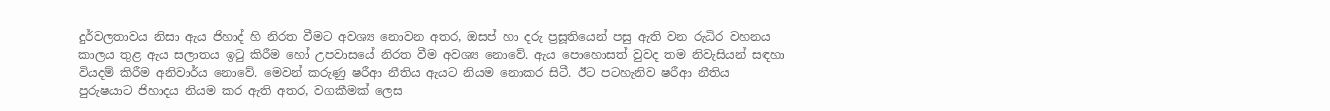දුර්වලතාවය නිසා ඇය ජිහාද් හි නිරත වීමට අවශ්‍ය නොවන අතර, ඔසප් හා දරු ප්‍රසූතියෙන් පසු ඇති වන රුධිර වහනය කාලය තුළ ඇය සලාතය ඉටු කිරීම හෝ උපවාසයේ නිරත වීම අවශ්‍ය නොවේ. ඇය පොහොසත් වුවද තම නිවැසියන් සඳහා වියදම් කිරීම අනිවාර්ය නොවේ. මෙවන් කරුණු ෂරීආ නීතිය ඇයට නියම නොකර සිටී. ඊට පටහැනිව ෂරීආ නීතිය පුරුෂයාට ජිහාදය නියම කර ඇති අතර, වගකීමක් ලෙස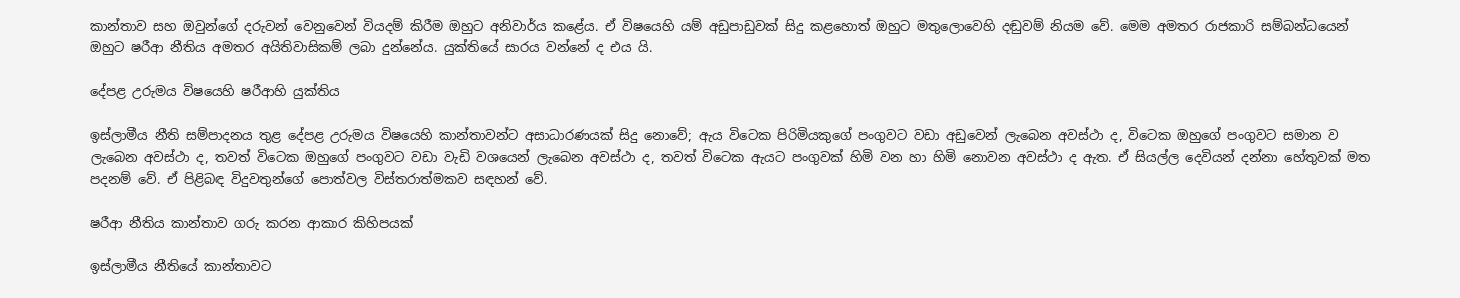කාන්තාව සහ ඔවුන්ගේ දරුවන් වෙනුවෙන් වියදම් කිරීම ඔහුට අනිවාර්ය කළේය. ඒ විෂයෙහි යම් අඩුපාඩුවක් සිදු කළහොත් ඔහුට මතුලොවෙහි දඬුවම් නියම වේ. මෙම අමතර රාජකාරි සම්බන්ධයෙන් ඔහුට ෂරීආ නීතිය අමතර අයිතිවාසිකම් ලබා දුන්නේය. යුක්තියේ සාරය වන්නේ ද එය යි.

දේපළ උරුමය විෂයෙහි ෂරීආහි යුක්තිය

ඉස්ලාමීය නීති සම්පාදනය තුළ දේපළ උරුමය විෂයෙහි කාන්තාවන්ට අසාධාරණයක් සිදු නොවේ; ඇය විටෙක පිරිමියකුගේ පංගුවට වඩා අඩුවෙන් ලැබෙන අවස්ථා ද, විටෙක ඔහුගේ පංගුවට සමාන ව ලැබෙන අවස්ථා ද, තවත් විටෙක ඔහුගේ පංගුවට වඩා වැඩි වශයෙන් ලැබෙන අවස්ථා ද, තවත් විටෙක ඇයට පංගුවක් හිමි වන හා හිමි නොවන අවස්ථා ද ඇත. ඒ සියල්ල දෙවියන් දන්නා හේතුවක් මත පදනම් වේ. ඒ පිළිබඳ විදුවතුන්ගේ පොත්වල විස්තරාත්මකව සඳහන් වේ.

ෂරීආ නීතිය කාන්තාව ගරු කරන ආකාර කිහිපයක්

ඉස්ලාමීය නීතියේ කාන්තාවට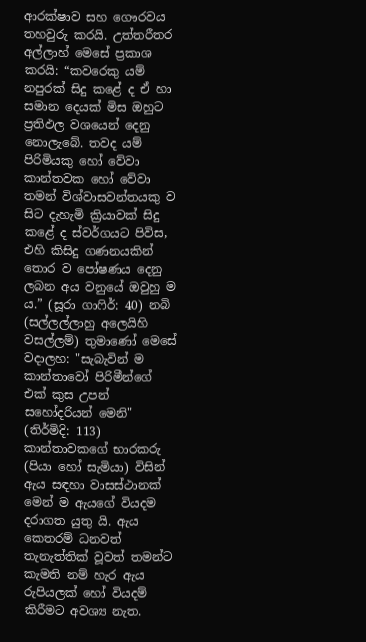ආරක්ෂාව සහ ගෞරවය තහවුරු කරයි. උත්තරීතර අල්ලාහ් මෙසේ ප්‍රකාශ කරයි: “කවරෙකු යම් නපුරක් සිදු කළේ ද ඒ හා සමාන දෙයක් මිස ඔහුට ප්‍රතිඵල වශයෙන් දෙනු නොලැබේ. තවද යම් පිරිමියකු හෝ වේවා කාන්තවක හෝ වේවා තමන් විශ්වාසවන්තයකු ව සිට දැහැමි ක්‍රියාවක් සිදු කළේ ද ස්වර්ගයට පිවිස, එහි කිසිදු ගණනයකින් තොර ව පෝෂණය දෙනු ලබන අය වනුයේ ඔවුහු ම ය.” (සූරා ගාෆිර්: 40) නබි (සල්ලල්ලාහු අලෙයිහි වසල්ලම්) තුමාණෝ මෙසේ වදාලහ: "සැබැවින් ම කාන්තාවෝ පිරිමීන්ගේ එක් කුස උපන් සහෝදරියන් මෙනි" (තිර්මිදි: 113) කාන්තාවකගේ භාරකරු (පියා හෝ සැමියා) විසින් ඇය සඳහා වාසස්ථානක් මෙන් ම ඇයගේ වියදම දරාගත යුතු යි. ඇය කෙතරම් ධනවත් තැනැත්තික් වූවත් තමන්ට කැමති නම් හැර ඇය රුපියලක් හෝ වියදම් කිරීමට අවශ්‍ය නැත.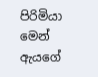පිරිමියා මෙන් ඇයගේ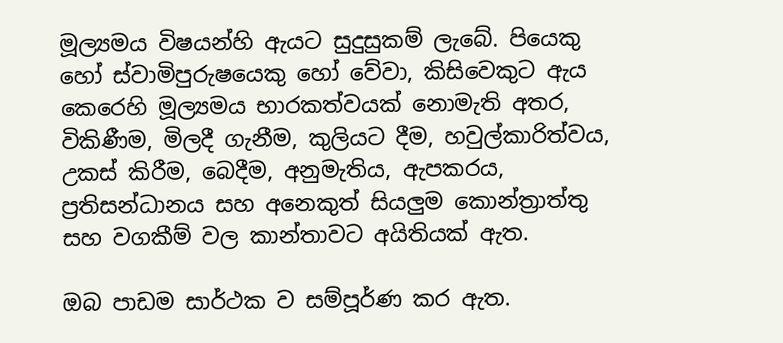මූල්‍යමය විෂයන්හි ඇයට සුදුසුකම් ලැබේ. පියෙකු හෝ ස්වාමිපුරුෂයෙකු හෝ වේවා, කිසිවෙකුට ඇය කෙරෙහි මූල්‍යමය භාරකත්වයක් නොමැති අතර, විකිණීම, මිලදී ගැනීම, කුලියට දීම, හවුල්කාරිත්වය, උකස් කිරීම, බෙදීම, අනුමැතිය, ඇපකරය, ප්‍රතිසන්ධානය සහ අනෙකුත් සියලුම කොන්ත්‍රාත්තු සහ වගකීම් වල කාන්තාවට අයිතියක් ඇත.

ඔබ පාඩම සාර්ථක ව සම්පූර්ණ කර ඇත.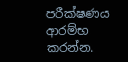පරීක්ෂණය ආරම්භ කරන්න.